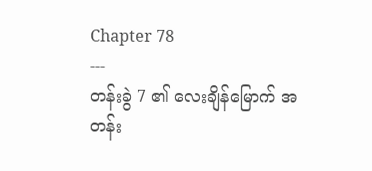Chapter 78
---
တန်းခွဲ 7 ၏ လေးချိန်မြောက် အတန်း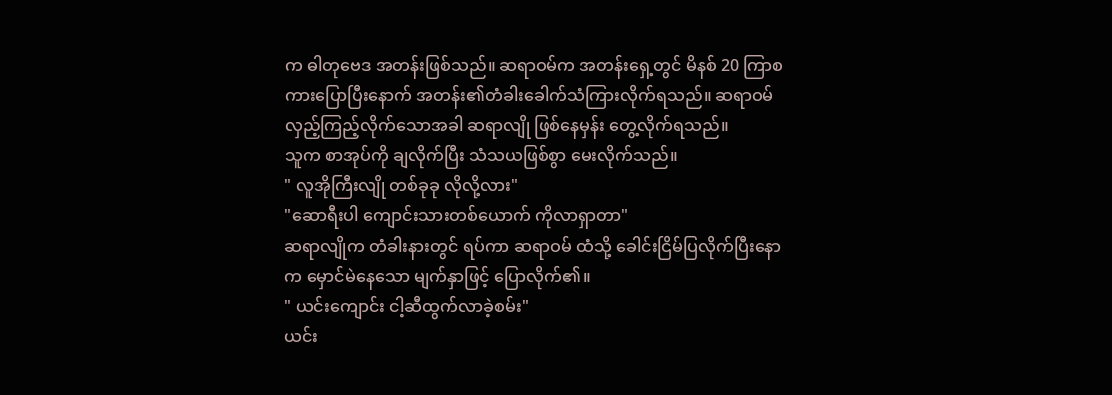က ဓါတုဗေဒ အတန်းဖြစ်သည်။ ဆရာဝမ်က အတန်းရှေ့တွင် မိနစ် 20 ကြာစကားပြောပြီးနောက် အတန်း၏တံခါးခေါက်သံကြားလိုက်ရသည်။ ဆရာဝမ် လှည့်ကြည့်လိုက်သောအခါ ဆရာလျို ဖြစ်နေမှန်း တွေ့လိုက်ရသည်။
သူက စာအုပ်ကို ချလိုက်ပြီး သံသယဖြစ်စွာ မေးလိုက်သည်။
" လူအိုကြီးလျို တစ်ခုခု လိုလို့လား"
"ဆောရီးပါ ကျောင်းသားတစ်ယောက် ကိုလာရှာတာ"
ဆရာလျိုက တံခါးနားတွင် ရပ်ကာ ဆရာဝမ် ထံသို့ ခေါင်းငြိမ်ပြလိုက်ပြီးနောက မှောင်မဲနေသော မျက်နှာဖြင့် ပြောလိုက်၏။
" ယင်းကျောင်း ငါ့ဆီထွက်လာခဲ့စမ်း"
ယင်း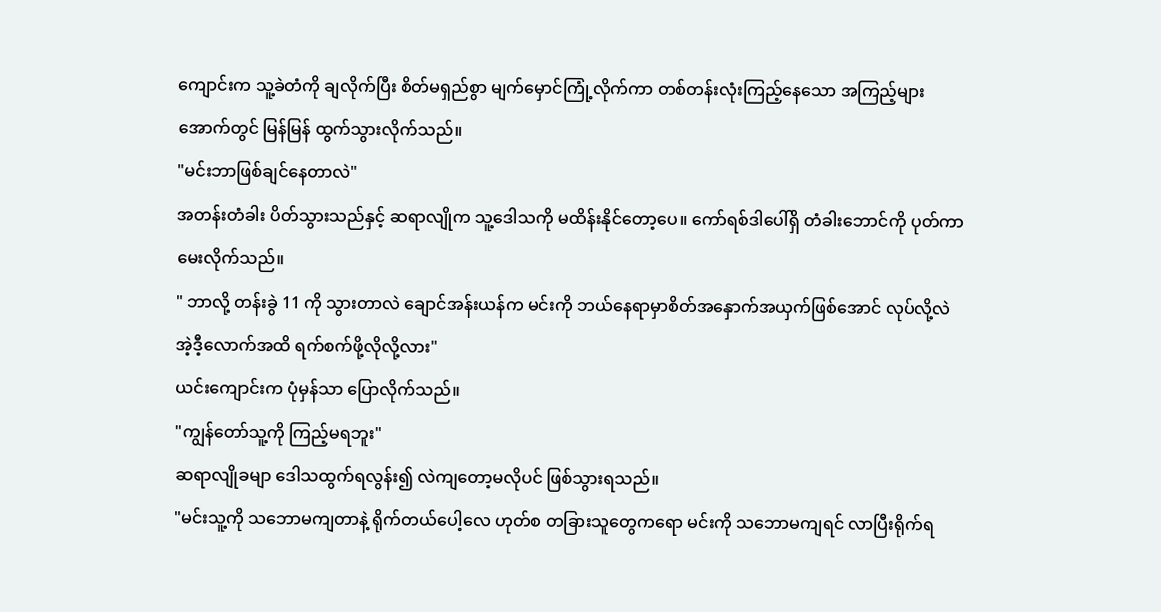ကျောင်းက သူ့ခဲတံကို ချလိုက်ပြီး စိတ်မရှည်စွာ မျက်မှောင်ကြုံ့လိုက်ကာ တစ်တန်းလုံးကြည့်နေသော အကြည့်များအောက်တွင် မြန်မြန် ထွက်သွားလိုက်သည်။
"မင်းဘာဖြစ်ချင်နေတာလဲ"
အတန်းတံခါး ပိတ်သွားသည်နှင့် ဆရာလျိုက သူ့ဒေါသကို မထိန်းနိုင်တော့ပေ။ ကော်ရစ်ဒါပေါ်ရှိ တံခါးဘောင်ကို ပုတ်ကာ မေးလိုက်သည်။
" ဘာလို့ တန်းခွဲ 11 ကို သွားတာလဲ ချောင်အန်းယန်က မင်းကို ဘယ်နေရာမှာစိတ်အနှောက်အယှက်ဖြစ်အောင် လုပ်လို့လဲ အဲ့ဒီ့လောက်အထိ ရက်စက်ဖို့လိုလို့လား"
ယင်းကျောင်းက ပုံမှန်သာ ပြောလိုက်သည်။
"ကျွန်တော်သူ့ကို ကြည့်မရဘူး"
ဆရာလျိုခမျာ ဒေါသထွက်ရလွန်း၍ လဲကျတော့မလိုပင် ဖြစ်သွားရသည်။
"မင်းသူ့ကို သဘောမကျတာနဲ့ ရိုက်တယ်ပေါ့လေ ဟုတ်စ တခြားသူတွေကရော မင်းကို သဘောမကျရင် လာပြီးရိုက်ရ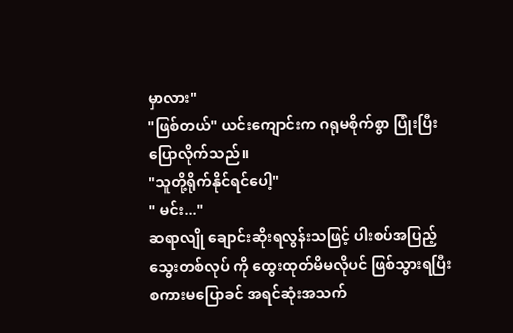မှာလား"
"ဖြစ်တယ်" ယင်းကျောင်းက ဂရုမစိုက်စွာ ပြုံးပြီး ပြောလိုက်သည်။
"သူတို့ရိုက်နိုင်ရင်ပေါ့"
" မင်း..."
ဆရာလျို ချောင်းဆိုးရလွန်းသဖြင့် ပါးစပ်အပြည့်သွေးတစ်လုပ် ကို ထွေးထုတ်မိမလိုပင် ဖြစ်သွားရပြီး စကားမပြောခင် အရင်ဆုံးအသက်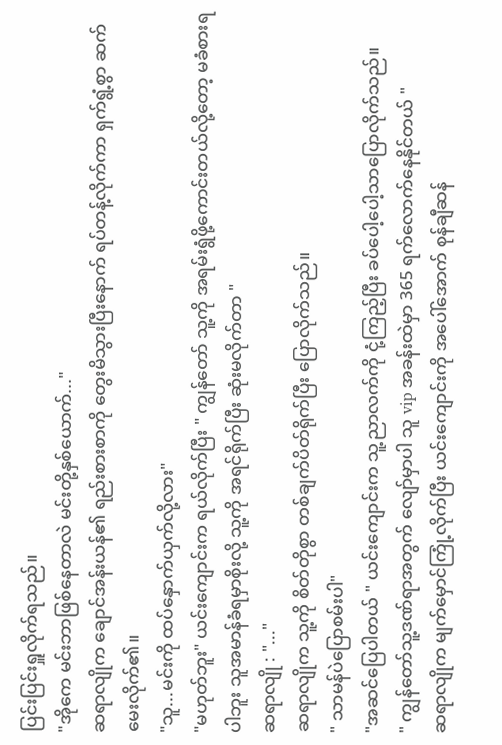ပြင်းပြင်းရှူလိုက်ရသည်။
"အိုကေ မင်းဘာဖြစ်နေတာလဲ မင်းတို့နှစ်ယောက်..."
ဆရာလျိုက ချောင်အန်းယန်၏ ရည်းစားစာကို တွေးမိသွားပြီးနောက် ရပ်တန့်လိုက်ကာ ရှက်ရွံ့စွာ ဆက်မေးလိုက်၏။
"သူ...မင်းကို ထပ်နှောက်ယှက်လို့လား"
"မဟုတ်ဘူး" ယင်းကျောင်းက ရယ်လိုက်ပြီး " ကျွန်တော် သူ့ကို အရမ်းရွံဖို့ကောင်းတယ်လို့တော့ မခံစားရပါဘူး သူအမာန်ခံရမှာစိုးလို့ သူ့ကို အရင်ရိုက်ပြီး ဆုံးမလိုက်တာ "
ဆရာလျို : "..."
ဆရာလျိုက သူ့ကို စိတ်တိုစွာ တစ်ချက်ပိတ်ရိုက်ပြီး ပြောလိုက်သည်။
" သာမန်ပဲပြောစမ်းပါ"
"အဆင်ပြေပါတယ် " ယင်းကျောင်းက သူ့ညာလက်ကို ငုံ့ကြည့်ပြီး ခပ်ပေါ့ပေါ့သာပြောလိုက်သည်။
" ကျွန်တော်သူ့ဒဏ်ရာအတွက် လျော်မှာပါ သူ vip အခန်းထဲမှာ 365 ရက်လောက်နေနိုင်တယ် "
ဆရာလျိုက မျက်မှောင်ကြုံ့လိုက်ပြီး ယင်းကျောင်းကို အပေါ်အောက် စုန်ချီဆန်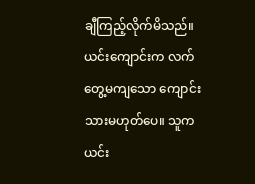ချီကြည့်လိုက်မိသည်။
ယင်းကျောင်းက လက်တွေ့မကျသော ကျောင်းသားမဟုတ်ပေ။ သူက ယင်း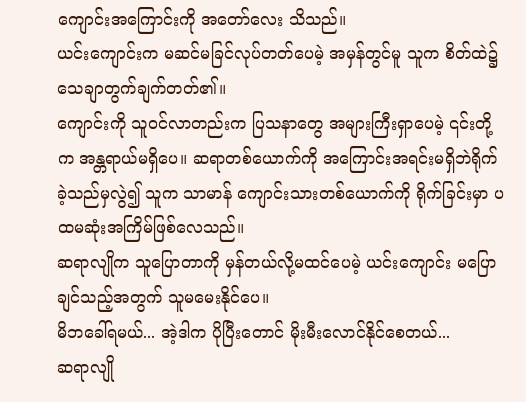ကျောင်းအကြောင်းကို အတော်လေး သိသည်။
ယင်းကျောင်းက မဆင်မခြင်လုပ်တတ်ပေမဲ့ အမှန်တွင်မူ သူက စိတ်ထဲ၌ သေချာတွက်ချက်တတ်၏။
ကျောင်းကို သူဝင်လာတည်းက ပြသနာတွေ အများကြီးရှာပေမဲ့ ၎င်းတို့က အန္တရာယ်မရှိပေ။ ဆရာတစ်ယောက်ကို အကြောင်းအရင်းမရှိဘဲရိုက်ခဲ့သည်မှလွဲ၍ သူက သာမာန် ကျောင်းသားတစ်ယောက်ကို ရိုက်ခြင်းမှာ ပထမဆုံးအကြိမ်ဖြစ်လေသည်။
ဆရာလျိုက သူပြောတာကို မှန်တယ်လို့မထင်ပေမဲ့ ယင်းကျောင်း မပြောချင်သည့်အတွက် သူမမေးနိုင်ပေ။
မိဘခေါ်ရမယ်... အဲ့ဒါက ပိုပြီးတောင် မိုးမီးလောင်နိုင်စေတယ်...
ဆရာလျို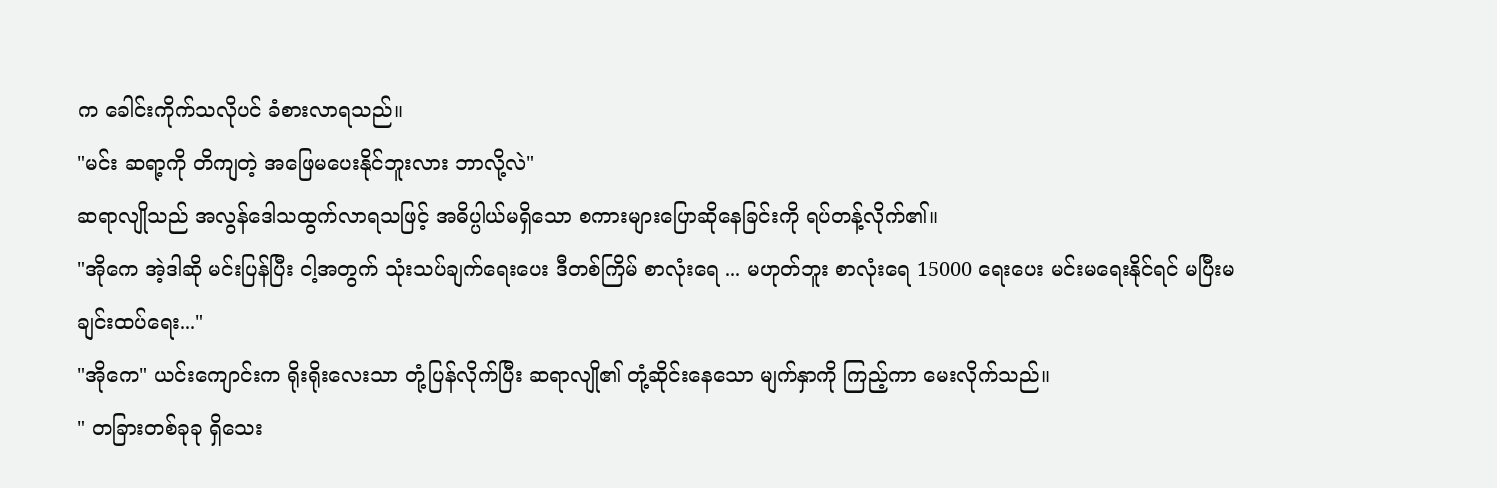က ခေါင်းကိုက်သလိုပင် ခံစားလာရသည်။
"မင်း ဆရာ့ကို တိကျတဲ့ အဖြေမပေးနိုင်ဘူးလား ဘာလို့လဲ"
ဆရာလျိုသည် အလွန်ဒေါသထွက်လာရသဖြင့် အဓိပ္ပါယ်မရှိသော စကားများပြောဆိုနေခြင်းကို ရပ်တန့်လိုက်၏။
"အိုကေ အဲ့ဒါဆို မင်းပြန်ပြီး ငါ့အတွက် သုံးသပ်ချက်ရေးပေး ဒီတစ်ကြိမ် စာလုံးရေ ... မဟုတ်ဘူး စာလုံးရေ 15000 ရေးပေး မင်းမရေးနိုင်ရင် မပြီးမချင်းထပ်ရေး..."
"အိုကေ" ယင်းကျောင်းက ရိုးရိုးလေးသာ တုံ့ပြန်လိုက်ပြီး ဆရာလျို၏ တုံ့ဆိုင်းနေသော မျက်နှာကို ကြည့်ကာ မေးလိုက်သည်။
" တခြားတစ်ခုခု ရှိသေး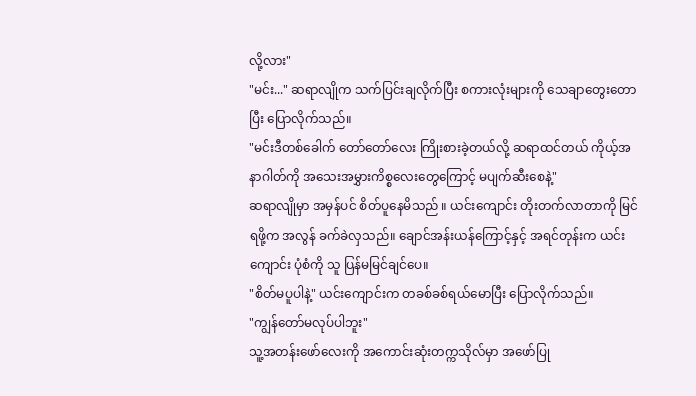လို့လား"
"မင်း..." ဆရာလျိုက သက်ပြင်းချလိုက်ပြီး စကားလုံးများကို သေချာတွေးတောပြီး ပြောလိုက်သည်။
"မင်းဒီတစ်ခေါက် တော်တော်လေး ကြိုးစားခဲ့တယ်လို့ ဆရာထင်တယ် ကိုယ့်အနာဂါတ်ကို အသေးအမွှားကိစ္စလေးတွေကြောင့် မပျက်ဆီးစေနဲ့"
ဆရာလျိုမှာ အမှန်ပင် စိတ်ပူနေမိသည် ။ ယင်းကျောင်း တိုးတက်လာတာကို မြင်ရဖို့က အလွန် ခက်ခဲလှသည်။ ချောင်အန်းယန်ကြောင့်နှင့် အရင်တုန်းက ယင်းကျောင်း ပုံစံကို သူ ပြန်မမြင်ချင်ပေ။
"စိတ်မပူပါနဲ့" ယင်းကျောင်းက တခစ်ခစ်ရယ်မောပြီး ပြောလိုက်သည်။
"ကျွန်တော်မလုပ်ပါဘူး"
သူ့အတန်းဖော်လေးကို အကောင်းဆုံးတက္ကသိုလ်မှာ အဖော်ပြု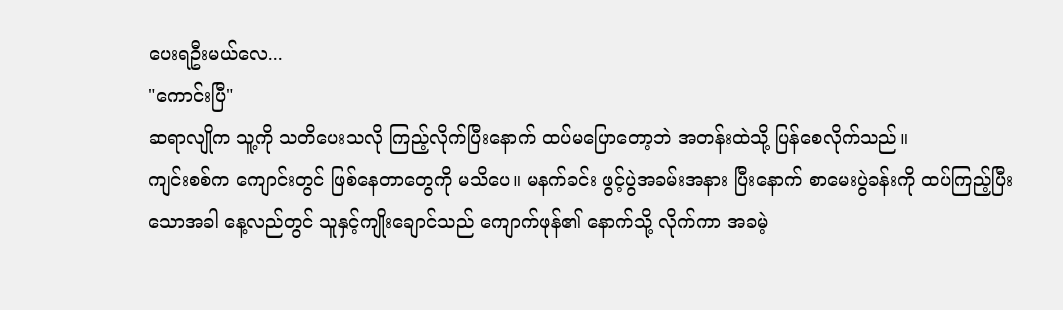ပေးရဦးမယ်လေ...
"ကောင်းပြီ"
ဆရာလျိုက သူ့ကို သတိပေးသလို ကြည့်လိုက်ပြီးနောက် ထပ်မပြောတော့ဘဲ အတန်းထဲသို့ ပြန်စေလိုက်သည်။
ကျင်းစစ်က ကျောင်းတွင် ဖြစ်နေတာတွေကို မသိပေ။ မနက်ခင်း ဖွင့်ပွဲအခမ်းအနား ပြီးနောက် စာမေးပွဲခန်းကို ထပ်ကြည့်ပြီးသောအခါ နေ့လည်တွင် သူနှင့်ကျိုးချောင်သည် ကျောက်ဖုန်၏ နောက်သို့ လိုက်ကာ အခမဲ့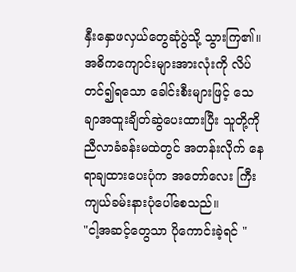နှီးနှောဖလှယ်တွေဆုံပွဲသို့ သွားကြ၏။
အဓိကကျောင်းများအားလုံးကို လိပ်တင်၍ရသော ခေါင်းစီးများဖြင့် သေချာအထူးချိတ်ဆွဲပေးထားပြီး သူတို့ကို ညီလာခံခန်းမထဲတွင် အတန်းလိုက် နေရာချထားပေးပုံက အတော်လေး ကြီးကျယ်ခမ်းနားပုံပေါ်စေသည်။
"ငါ့အဆင့်တွေသာ ပိုကောင်းခဲ့ရင် "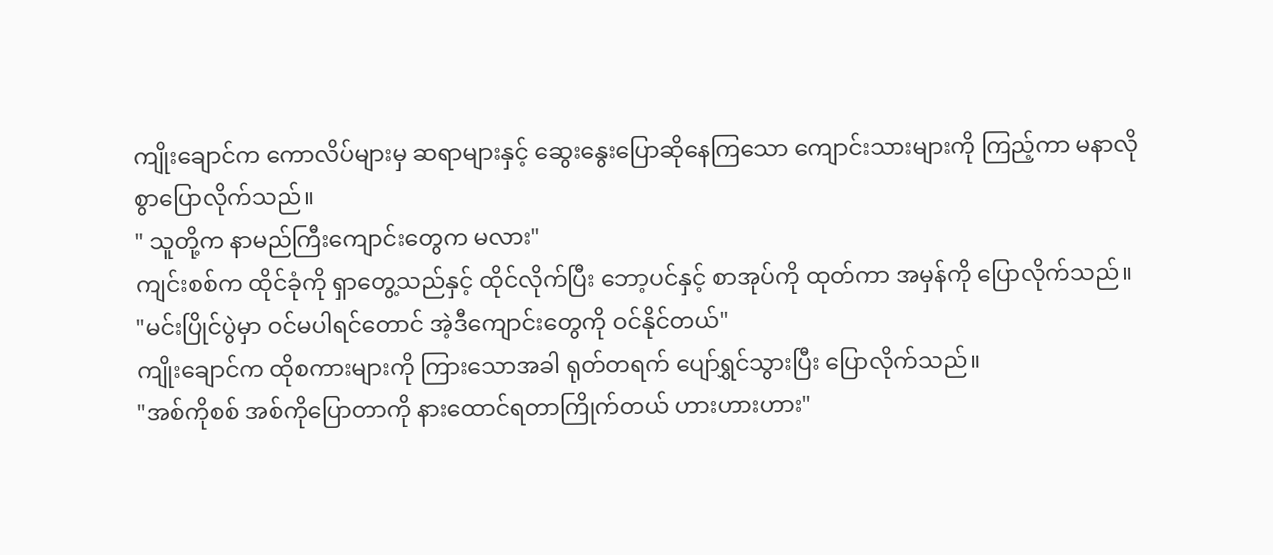ကျိုးချောင်က ကောလိပ်များမှ ဆရာများနှင့် ဆွေးနွေးပြောဆိုနေကြသော ကျောင်းသားများကို ကြည့်ကာ မနာလိုစွာပြောလိုက်သည်။
" သူတို့က နာမည်ကြီးကျောင်းတွေက မလား"
ကျင်းစစ်က ထိုင်ခုံကို ရှာတွေ့သည်နှင့် ထိုင်လိုက်ပြီး ဘော့ပင်နှင့် စာအုပ်ကို ထုတ်ကာ အမှန်ကို ပြောလိုက်သည်။
"မင်းပြိုင်ပွဲမှာ ဝင်မပါရင်တောင် အဲ့ဒီကျောင်းတွေကို ဝင်နိုင်တယ်"
ကျိုးချောင်က ထိုစကားများကို ကြားသောအခါ ရုတ်တရက် ပျော်ရွှင်သွားပြီး ပြောလိုက်သည်။
"အစ်ကိုစစ် အစ်ကိုပြောတာကို နားထောင်ရတာကြိုက်တယ် ဟားဟားဟား"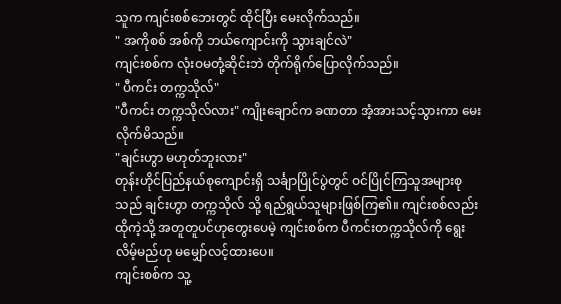သူက ကျင်းစစ်ဘေးတွင် ထိုင်ပြီး မေးလိုက်သည်။
" အကိုစစ် အစ်ကို ဘယ်ကျောင်းကို သွားချင်လဲ"
ကျင်းစစ်က လုံးဝမတုံ့ဆိုင်းဘဲ တိုက်ရိုက်ပြောလိုက်သည်။
" ပီကင်း တက္ကသိုလ်"
"ပီကင်း တက္ကသိုလ်လား" ကျိုးချောင်က ခဏတာ အံ့အားသင့်သွားကာ မေးလိုက်မိသည်။
"ချင်းဟွာ မဟုတ်ဘူးလား"
တုန်းဟိုင်ပြည်နယ်စုကျောင်းရှိ သင်္ချာပြိုင်ပွဲတွင် ဝင်ပြိုင်ကြသူအများစုသည် ချင်းဟွာ တက္ကသိုလ် သို့ ရည်ရွယ်သူများဖြစ်ကြ၏။ ကျင်းစစ်လည်းထိုကဲ့သို့ အတူတူပင်ဟုတွေးပေမဲ့ ကျင်းစစ်က ပီကင်းတက္ကသိုလ်ကို ရွေးလိမ့်မည်ဟု မမျှော်လင့်ထားပေ။
ကျင်းစစ်က သူ့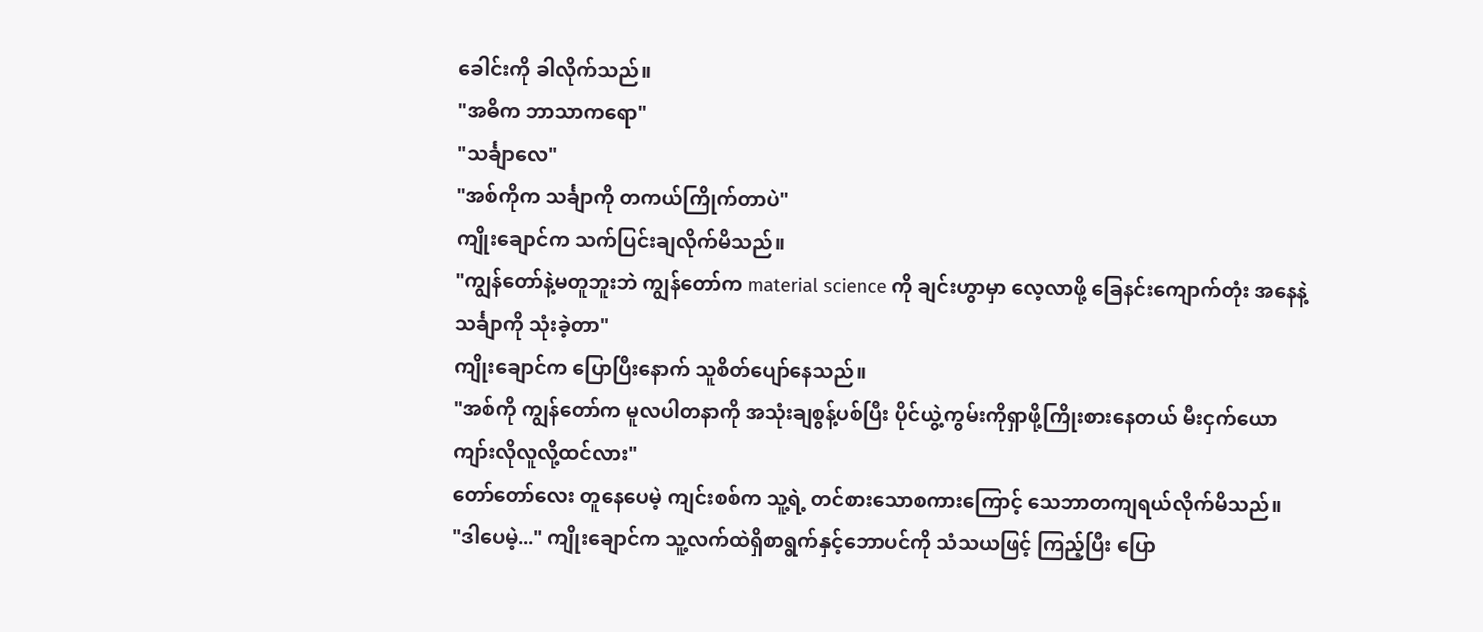ခေါင်းကို ခါလိုက်သည်။
"အဓိက ဘာသာကရော"
"သင်္ချာလေ"
"အစ်ကိုက သင်္ချာကို တကယ်ကြိုက်တာပဲ"
ကျိုးချောင်က သက်ပြင်းချလိုက်မိသည်။
"ကျွန်တော်နဲ့မတူဘူးဘဲ ကျွန်တော်က material science ကို ချင်းဟွာမှာ လေ့လာဖို့ ခြေနင်းကျောက်တုံး အနေနဲ့ သင်္ချာကို သုံးခဲ့တာ"
ကျိုးချောင်က ပြောပြီးနောက် သူစိတ်ပျော်နေသည်။
"အစ်ကို ကျွန်တော်က မူလပါတနာကို အသုံးချစွန့်ပစ်ပြီး ပိုင်ယွဲ့ကွမ်းကိုရှာဖို့ကြိုးစားနေတယ် မီးငှက်ယောကျာ်းလိုလူလို့ထင်လား"
တော်တော်လေး တူနေပေမဲ့ ကျင်းစစ်က သူ့ရဲ့ တင်စားသောစကားကြောင့် သေဘာတကျရယ်လိုက်မိသည်။
"ဒါပေမဲ့..." ကျိုးချောင်က သူ့လက်ထဲရှိစာရွက်နှင့်ဘောပင်ကို သံသယဖြင့် ကြည့်ပြီး ပြော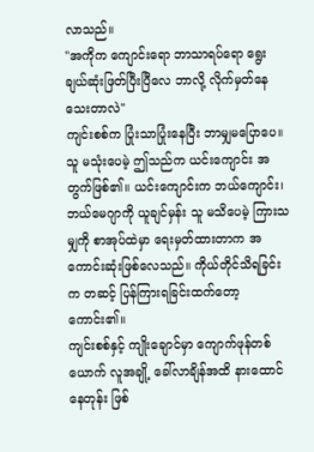လာသည်။
"အကိုက ကျောင်းရော ဘာသာရပ်ရော ရွေးချယ်ဆုံးဖြတ်ပြီးပြီလေ ဘာလို့ လိုက်မှတ်နေသေးတာလဲ"
ကျင်းစစ်က ပြုံးသာပြုံးနေပြီး ဘာမျှမပြောပေ။
သူ မသုံးပေမဲ့ ဤသည်က ယင်းကျောင်း အတွက်ဖြစ်၏။ ယင်းကျောင်းက ဘယ်ကျောင်း၊ ဘယ်မေဂျာကို ယူချင်မှန်း သူ မသိပေမဲ့ ကြားသမျှကို စာအုပ်ထဲမှာ ရေးမှတ်ထားတာက အကောင်းဆုံးဖြစ်လေသည်။ ကိုယ်တိုင်သိရခြင်းက တဆင့် ပြန်ကြားရခြင်းထက်တော့ ကောင်း၏။
ကျင်းစစ်နှင့် ကျိုးချောင်မှာ ကျောက်ဖုန်တစ်ယောက် လူအချို့ ခေါ်လာချိန်အထိ နားထောင်နေတုန်း ဖြစ်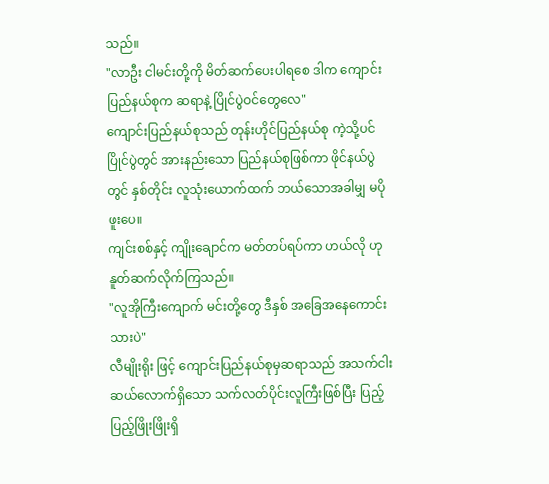သည်။
"လာဦး ငါမင်းတို့ကို မိတ်ဆက်ပေးပါရစေ ဒါက ကျောင်းပြည်နယ်စုက ဆရာနဲ့ ပြိုင်ပွဲဝင်တွေလေ"
ကျောင်းပြည်နယ်စုသည် တုန်းဟိုင်ပြည်နယ်စု ကဲ့သို့ပင် ပြိုင်ပွဲတွင် အားနည်းသော ပြည်နယ်စုဖြစ်ကာ ဖိုင်နယ်ပွဲတွင် နှစ်တိုင်း လူသုံးယောက်ထက် ဘယ်သောအခါမျှ မပိုဖူးပေ။
ကျင်းစစ်နှင့် ကျိုးချောင်က မတ်တပ်ရပ်ကာ ဟယ်လို ဟုနူတ်ဆက်လိုက်ကြသည်။
"လူအိုကြီးကျောက် မင်းတို့တွေ ဒီနှစ် အခြေအနေကောင်းသားပဲ"
လီမျိုးရိုး ဖြင့် ကျောင်းပြည်နယ်စုမှဆရာသည် အသက်ငါးဆယ်လောက်ရှိသော သက်လတ်ပိုင်းလူကြီးဖြစ်ပြီး ပြည့်ပြည့်ဖြိုးဖြိုးရှိ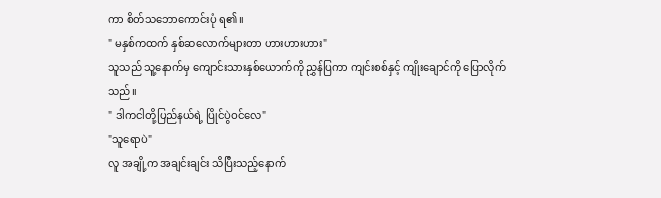ကာ စိတ်သဘောကောင်းပုံ ရ၏။
" မနှစ်ကထက် နှစ်ဆလောက်များတာ ဟားဟားဟား"
သူသည် သူ့နောက်မှ ကျောင်းသားနှစ်ယောက်ကို ညွှန်ပြကာ ကျင်းစစ်နှင့် ကျိုးချောင်ကို ပြောလိုက်သည်။
" ဒါကငါတို့ပြည်နယ်ရဲ့ ပြိုင်ပွဲဝင်လေ"
"သူရောပဲ"
လူ အချို့က အချင်းချင်း သိပြီးသည့်နောက်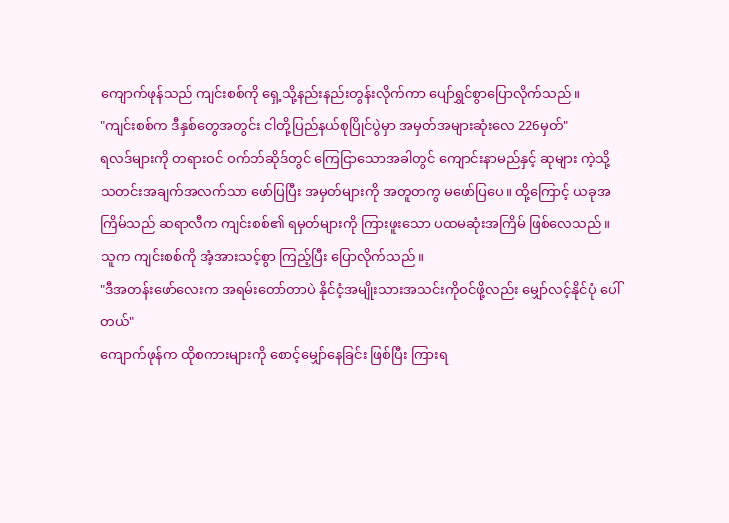ကျောက်ဖုန်သည် ကျင်းစစ်ကို ရှေ့သို့နည်းနည်းတွန်းလိုက်ကာ ပျော်ရွှင်စွာပြောလိုက်သည်။
"ကျင်းစစ်က ဒီနှစ်တွေအတွင်း ငါတို့ပြည်နယ်စုပြိုင်ပွဲမှာ အမှတ်အများဆုံးလေ 226မှတ်"
ရလဒ်များကို တရားဝင် ဝက်ဘ်ဆိုဒ်တွင် ကြေငြာသောအခါတွင် ကျောင်းနာမည်နှင့် ဆုများ ကဲ့သို့သတင်းအချက်အလက်သာ ဖော်ပြပြီး အမှတ်များကို အတူတကွ မဖော်ပြပေ။ ထို့ကြောင့် ယခုအကြိမ်သည် ဆရာလီက ကျင်းစစ်၏ ရမှတ်များကို ကြားဖူးသော ပထမဆုံးအကြိမ် ဖြစ်လေသည်။
သူက ကျင်းစစ်ကို အံ့အားသင့်စွာ ကြည့်ပြီး ပြောလိုက်သည်။
"ဒီအတန်းဖော်လေးက အရမ်းတော်တာပဲ နိုင်ငံ့အမျိုးသားအသင်းကိုဝင်ဖို့လည်း မျှော်လင့်နိုင်ပုံ ပေါ်တယ်"
ကျောက်ဖုန်က ထိုစကားများကို စောင့်မျှော်နေခြင်း ဖြစ်ပြီး ကြားရ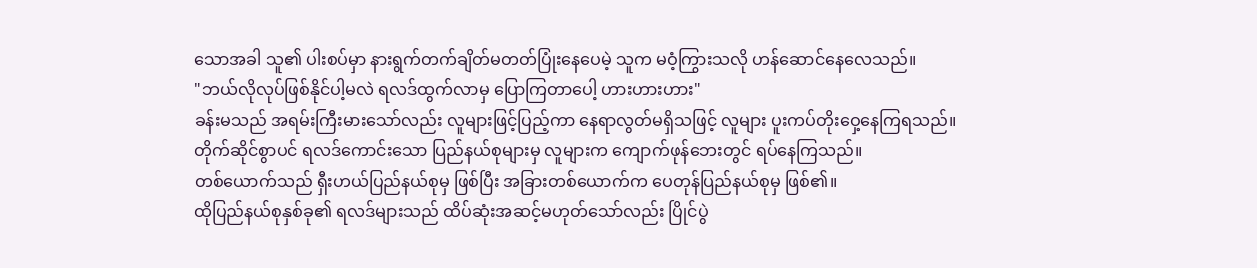သောအခါ သူ၏ ပါးစပ်မှာ နားရွက်တက်ချိတ်မတတ်ပြုံးနေပေမဲ့ သူက မဝံ့ကြွားသလို ဟန်ဆောင်နေလေသည်။
"ဘယ်လိုလုပ်ဖြစ်နိုင်ပါ့မလဲ ရလဒ်ထွက်လာမှ ပြောကြတာပေါ့ ဟားဟားဟား"
ခန်းမသည် အရမ်းကြီးမားသော်လည်း လူများဖြင့်ပြည့်ကာ နေရာလွတ်မရှိသဖြင့် လူများ ပူးကပ်တိုးဝှေ့နေကြရသည်။
တိုက်ဆိုင်စွာပင် ရလဒ်ကောင်းသော ပြည်နယ်စုများမှ လူများက ကျောက်ဖုန်ဘေးတွင် ရပ်နေကြသည်။
တစ်ယောက်သည် ရှီးဟယ်ပြည်နယ်စုမှ ဖြစ်ပြီး အခြားတစ်ယောက်က ပေတုန်ပြည်နယ်စုမှ ဖြစ်၏။
ထိုပြည်နယ်စုနှစ်ခု၏ ရလဒ်များသည် ထိပ်ဆုံးအဆင့်မဟုတ်သော်လည်း ပြိုင်ပွဲ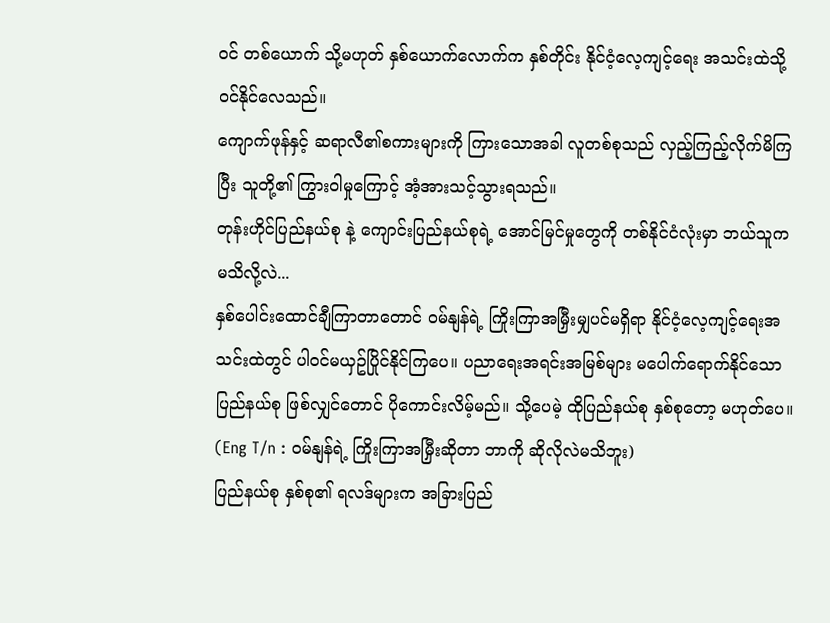ဝင် တစ်ယောက် သို့မဟုတ် နှစ်ယောက်လောက်က နှစ်တိုင်း နိုင်ငံ့လေ့ကျင့်ရေး အသင်းထဲသို့ ဝင်နိုင်လေသည်။
ကျောက်ဖုန်နှင့် ဆရာလီ၏စကားများကို ကြားသောအခါ လူတစ်စုသည် လှည့်ကြည့်လိုက်မိကြပြီး သူတို့၏ ကြွားဝါမှုကြောင့် အံ့အားသင့်သွားရသည်။
တုန်းဟိုင်ပြည်နယ်စု နဲ့ ကျောင်းပြည်နယ်စုရဲ့ အောင်မြင်မှုတွေကို တစ်နိုင်ငံလုံးမှာ ဘယ်သူက မသိလို့လဲ...
နှစ်ပေါင်းထောင်ချီကြာတာတောင် ဝမ်နျန်ရဲ့ ကြိုးကြာအမြှီးမျှပင်မရှိရာ နိုင်ငံ့လေ့ကျင့်ရေးအသင်းထဲတွင် ပါဝင်မယှဥ်ပြိုင်နိုင်ကြပေ။ ပညာရေးအရင်းအမြစ်များ မပေါက်ရောက်နိုင်သော ပြည်နယ်စု ဖြစ်လျှင်တောင် ပိုကောင်းလိမ့်မည်။ သို့ပေမဲ့ ထိုပြည်နယ်စု နှစ်စုတော့ မဟုတ်ပေ။
(Eng T/n : ဝမ်နျန်ရဲ့ ကြိုးကြာအမြှီးဆိုတာ ဘာကို ဆိုလိုလဲမသိဘူး)
ပြည်နယ်စု နှစ်စု၏ ရလဒ်များက အခြားပြည်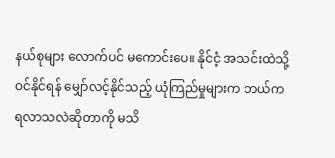နယ်စုများ လောက်ပင် မကောင်းပေ။ နိုင်ငံ့ အသင်းထဲသို့ဝင်နိုင်ရန် မျှော်လင့်နိုင်သည့် ယုံကြည်မှုများက ဘယ်ကရလာသလဲဆိုတာကို မသိ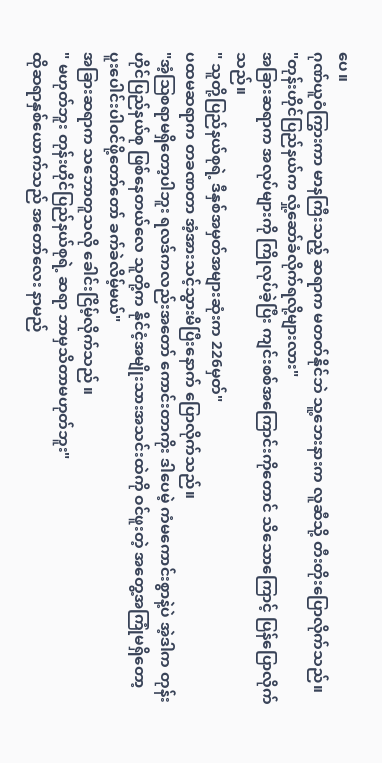ပေ။
ဂုဏ်ယူဝံကြွားကာ မာနကြီးသည့် ဆရာက မတတ်နိုင်ဘဲ သူ့ဘေးနားက လူဆီသို့ တီးတိုးပြောလိုက်သည်။
"တုန်းဟိုင်ပြည်နယ်က လှုံ့ဆော်ခံလိုက်ရလို့များလား"
အခြားဆရာက အလုပ်များကို ကြိုလုပ်ခဲ့ပြီး ကျင်းစစ်အကြောင်းကိုတောင် သိသောကြောင့် ပြန်ပြောလိုက်သည်။
" သူတို့ပြည်နယ်စုရဲ့ ဒီနှစ်အမှတ်အများဆုံးက 226မှတ်"
ပထမဆရာက တခဏတာ အံ့အားသင့်သွားမိပြီးနောက် ပြောလိုက်သည်။
"အံ့ဩစရာမရှိတော့ပါဘူး ရလဒ်ကလည်းအတော် ကောင်းတာကိုး ဒါပေမဲ့ ကံမကောင်းစွာနဲ့ပဲ အဲ့ဒါက တုန်းဟိုင်ပြည်နယ်စု ဖြစ်နေတယ်လေ သူတို့က နိုင်ငံ့အမျိုးသားအသင်းထဲကို ဝင်ဖူးတဲ့ အတွေ့အကြုံမရှိတော့ ပူးပေါင်းပါဝင်ဖို့တော်တော် ခက်ခဲလိမ့်မယ်"
အခြားဆရာက သဘောတူသလို ခေါင်းငြိမ့်လိုက်သည် ။
" မဟုတ်ဘူး တုန်းဟိုင်ပြည်နယ်စုရဲ့ ဆရာ ဘာမှသိတာမဟုတ်ဘူး"
ထိုဆရာနှစ်ယောက်သည် အတော်လေး နာမည်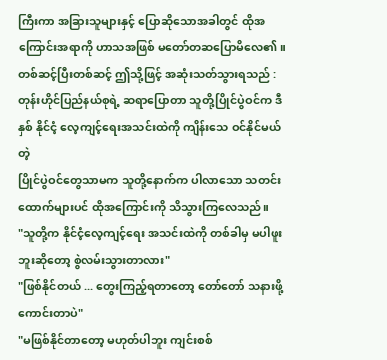ကြီးကာ အခြားသူများနှင့် ပြောဆိုသောအခါတွင် ထိုအကြောင်းအရာကို ဟာသအဖြစ် မတော်တဆပြောမိလေ၏။
တစ်ဆင့်ပြီးတစ်ဆင့် ဤသို့ဖြင့် အဆုံးသတ်သွားရသည် : တုန်းဟိုင်ပြည်နယ်စုရဲ့ ဆရာပြောတာ သူတို့ပြိုင်ပွဲဝင်က ဒီနှစ် နိုင်ငံ့ လေ့ကျင့်ရေးအသင်းထဲကို ကျိန်းသေ ဝင်နိုင်မယ်တဲ့
ပြိုင်ပွဲဝင်တွေသာမက သူတို့နောက်က ပါလာသော သတင်းထောက်များပင် ထိုအကြောင်းကို သိသွားကြလေသည်။
"သူတို့က နိုင်ငံ့လေ့ကျင့်ရေး အသင်းထဲကို တစ်ခါမှ မပါဖူးဘူးဆိုတော့ စွဲလမ်းသွားတာလား"
"ဖြစ်နိုင်တယ် ... တွေးကြည့်ရတာတော့ တော်တော် သနားဖို့ကောင်းတာပဲ"
"မဖြစ်နိုင်တာတော့ မဟုတ်ပါဘူး ကျင်းစစ်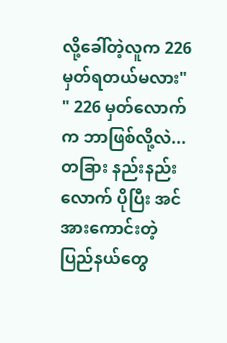လို့ခေါ်တဲ့လူက 226မှတ်ရတယ်မလား"
" 226 မှတ်လောက်က ဘာဖြစ်လို့လဲ...တခြား နည်းနည်းလောက် ပိုပြီး အင်အားကောင်းတဲ့ ပြည်နယ်တွေ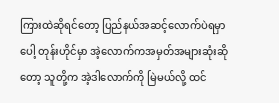ကြားထဲဆိုရင်တော့ ပြည်နယ်အဆင့်လောက်ပဲရမှာပေါ့ တုန်းဟိုင်မှာ အဲ့လောက်ကအမှတ်အများဆုံးဆိုတော့ သူတို့က အဲ့ဒါလောက်ကို မြဲမယ်လို့ ထင်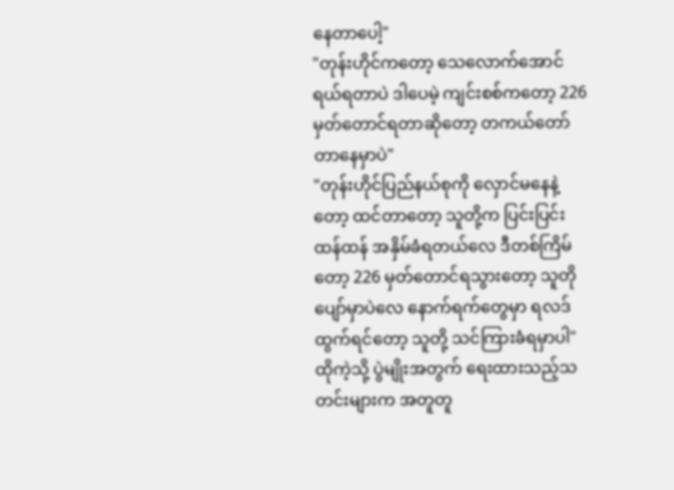နေတာပေါ့"
"တုန်းဟိုင်ကတော့ သေလောက်အောင်ရယ်ရတာပဲ ဒါပေမဲ့ ကျင်းစစ်ကတော့ 226 မှတ်တောင်ရတာဆိုတော့ တကယ်တော်တာနေမှာပဲ"
"တုန်းဟိုင်ပြည်နယ်စုကို လှောင်မနေနဲ့တော့ ထင်တာတော့ သူတို့က ပြင်းပြင်းထန်ထန် အနှိမ်ခံရတယ်လေ ဒီတစ်ကြိမ်တော့ 226 မှတ်တောင်ရသွားတော့ သူတိုပျော်မှာပဲလေ နောက်ရက်တွေမှာ ရလဒ်ထွက်ရင်တော့ သူတို့ သင်ကြားခံရမှာပါ"
ထိုကဲ့သို့ ပွဲမျိုးအတွက် ရေးထားသည့်သတင်းများက အတူတူ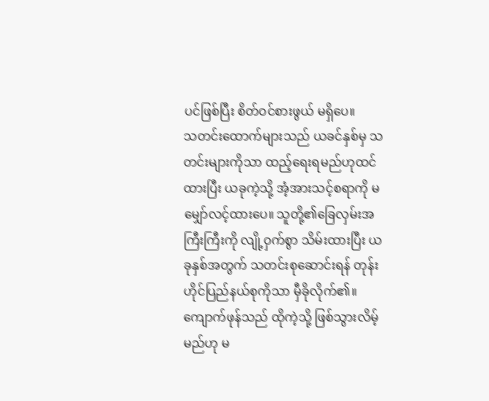ပင်ဖြစ်ပြီး စိတ်ဝင်စားဖွယ် မရှိပေ။
သတင်းထောက်များသည် ယခင်နှစ်မှ သတင်းများကိုသာ ထည့်ရေးရမည်ဟုထင်ထားပြီး ယခုကဲ့သို့ အံ့အားသင့်စရာကို မမျှော်လင့်ထားပေ။ သူတို့၏ခြေလှမ်းအကြီးကြီးကို လျို့ဝှက်စွာ သိမ်းထားပြီး ယခုနှစ်အတွက် သတင်းစုဆောင်းရန် တုန်းဟိုင်ပြည်နယ်စုကိုသာ မှီခိုလိုက်၏။
ကျောက်ဖုန်သည် ထိုကဲ့သို့ ဖြစ်သွားလိမ့်မည်ဟု မ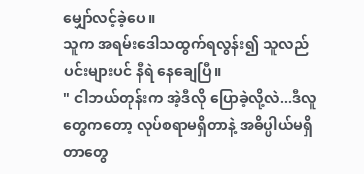မျှော်လင့်ခဲ့ပေ။
သူက အရမ်းဒေါသထွက်ရလွန်း၍ သူလည်ပင်းများပင် နီရဲ နေချေပြီ။
" ငါဘယ်တုန်းက အဲ့ဒီလို ပြောခဲ့လို့လဲ...ဒီလူတွေကတော့ လုပ်စရာမရှိတာနဲ့ အဓိပ္ပါယ်မရှိတာတွေ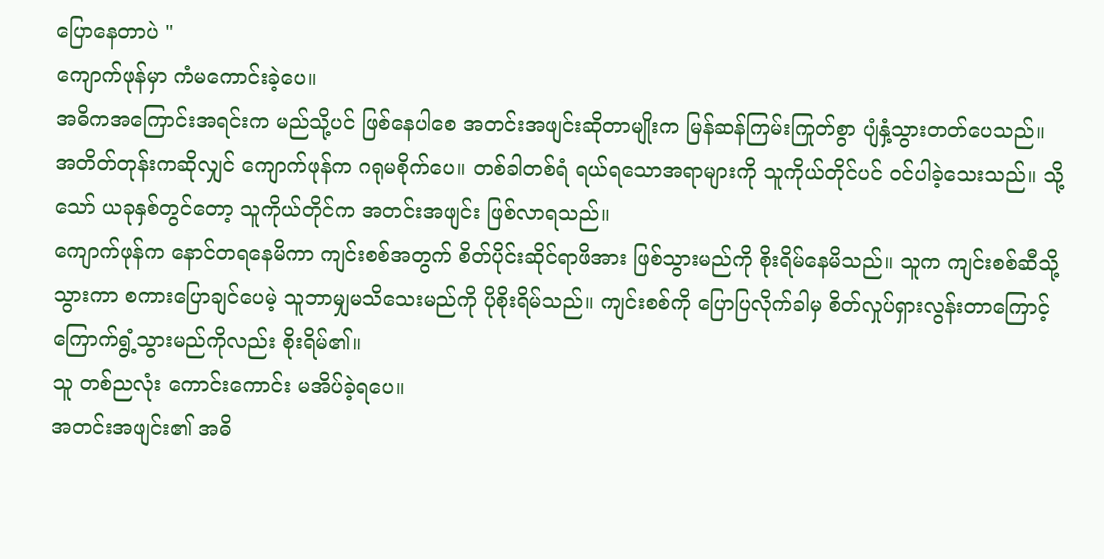ပြောနေတာပဲ "
ကျောက်ဖုန်မှာ ကံမကောင်းခဲ့ပေ။
အဓိကအကြောင်းအရင်းက မည်သို့ပင် ဖြစ်နေပါစေ အတင်းအဖျင်းဆိုတာမျိုးက မြန်ဆန်ကြမ်းကြုတ်စွာ ပျံနှံ့သွားတတ်ပေသည်။
အတိတ်တုန်းကဆိုလျှင် ကျောက်ဖုန်က ဂရုမစိုက်ပေ။ တစ်ခါတစ်ရံ ရယ်ရသောအရာများကို သူကိုယ်တိုင်ပင် ဝင်ပါခဲ့သေးသည်။ သို့သော် ယခုနှစ်တွင်တော့ သူကိုယ်တိုင်က အတင်းအဖျင်း ဖြစ်လာရသည်။
ကျောက်ဖုန်က နောင်တရနေမိကာ ကျင်းစစ်အတွက် စိတ်ပိုင်းဆိုင်ရာဖိအား ဖြစ်သွားမည်ကို စိုးရိမ်နေမိသည်။ သူက ကျင်းစစ်ဆီသို့ သွားကာ စကားပြောချင်ပေမဲ့ သူဘာမျှမသိသေးမည်ကို ပိုစိုးရိမ်သည်။ ကျင်းစစ်ကို ပြောပြလိုက်ခါမှ စိတ်လှုပ်ရှားလွန်းတာကြောင့် ကြောက်ရွံ့သွားမည်ကိုလည်း စိုးရိမ်၏။
သူ တစ်ညလုံး ကောင်းကောင်း မအိပ်ခဲ့ရပေ။
အတင်းအဖျင်း၏ အဓိ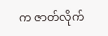က ဇာတ်လိုက်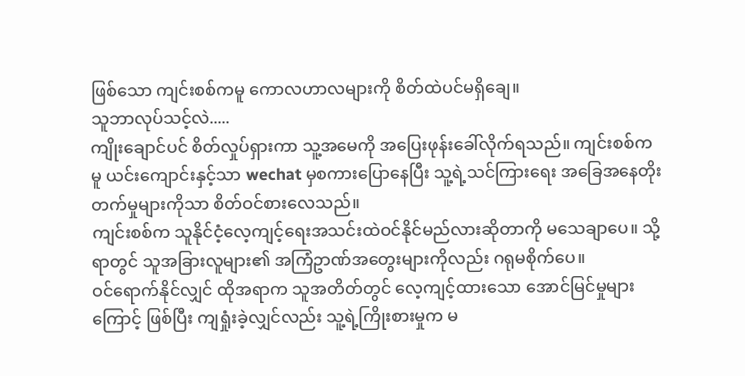ဖြစ်သော ကျင်းစစ်ကမူ ကောလဟာလများကို စိတ်ထဲပင်မရှိချေ။
သူဘာလုပ်သင့်လဲ.....
ကျိုးချောင်ပင် စိတ်လှုပ်ရှားကာ သူ့အမေကို အပြေးဖုန်းခေါ်လိုက်ရသည်။ ကျင်းစစ်ကမူ ယင်းကျောင်းနှင့်သာ wechat မှစကားပြောနေပြီး သူ့ရဲ့သင်ကြားရေး အခြေအနေတိုးတက်မှုများကိုသာ စိတ်ဝင်စားလေသည်။
ကျင်းစစ်က သူနိုင်ငံ့လေ့ကျင့်ရေးအသင်းထဲဝင်နိုင်မည်လားဆိုတာကို မသေချာပေ။ သို့ရာတွင် သူအခြားလူများ၏ အကြံဥာဏ်အတွေးများကိုလည်း ဂရုမစိုက်ပေ။
ဝင်ရောက်နိုင်လျှင် ထိုအရာက သူအတိတ်တွင် လေ့ကျင့်ထားသော အောင်မြင်မှုများကြောင့် ဖြစ်ပြီး ကျရှုံးခဲ့လျှင်လည်း သူ့ရဲ့ကြိုးစားမှုက မ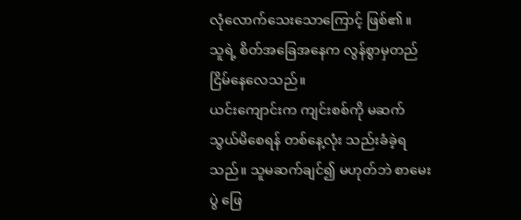လုံလောက်သေးသောကြောင့် ဖြစ်၏။
သူရဲ့ စိတ်အခြေအနေက လွန်စွာမှတည်ငြိမ်နေလေသည်။
ယင်းကျောင်းက ကျင်းစစ်ကို မဆက်သွယ်မိစေရန် တစ်နေ့လုံး သည်းခံခဲ့ရသည်။ သူမဆက်ချင်၍ မဟုတ်ဘဲ စာမေးပွဲ ဖြေ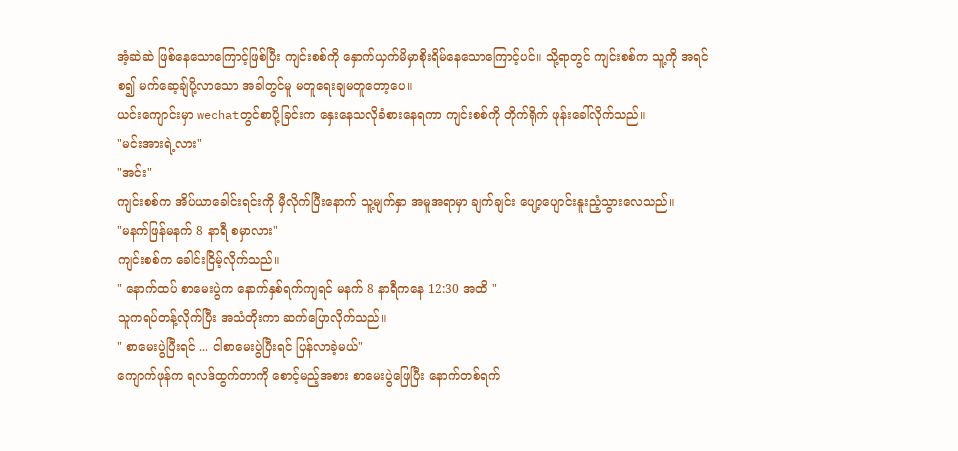အံ့ဆဲဆဲ ဖြစ်နေသောကြောင့်ဖြစ်ပြီး ကျင်းစစ်ကို နှောက်ယှက်မိမှာစိုးရိမ်နေသောကြောင့်ပင်။ သို့ရာတွင် ကျင်းစစ်က သူ့ကို အရင်စ၍ မက်ဆေ့ချ်ပို့လာသော အခါတွင်မူ မတူရေးချမတူတော့ပေ။
ယင်းကျောင်းမှာ wechatတွင်စာပို့ခြင်းက နှေးနေသလိုခံစားနေရကာ ကျင်းစစ်ကို တိုက်ရိုက် ဖုန်းခေါ်လိုက်သည်။
"မင်းအားရဲ့လား"
"အင်း"
ကျင်းစစ်က အိပ်ယာခေါင်းရင်းကို မှီလိုက်ပြီးနောက် သူ့မျက်နှာ အမူအရာမှာ ချက်ချင်း ပျော့ပျောင်းနူးညံ့သွားလေသည်။
"မနက်ဖြန်မနက် 8 နာရီ စမှာလား"
ကျင်းစစ်က ခေါင်းငြိမ့်လိုက်သည်။
" နောက်ထပ် စာမေးပွဲက နောက်နှစ်ရက်ကျရင် မနက် 8 နာရီကနေ 12:30 အထိ "
သူကရပ်တန့်လိုက်ပြီး အသံတိုးကာ ဆက်ပြောလိုက်သည်။
" စာမေးပွဲပြီးရင် ... ငါစာမေးပွဲပြီးရင် ပြန်လာခဲ့မယ်"
ကျောက်ဖုန်က ရလဒ်ထွက်တာကို စောင့်မည့်အစား စာမေးပွဲဖြေပြီး နောက်တစ်ရက်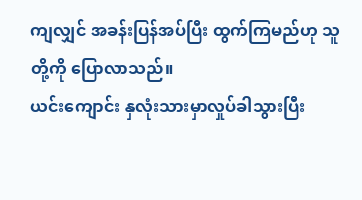ကျလျှင် အခန်းပြန်အပ်ပြီး ထွက်ကြမည်ဟု သူတို့ကို ပြောလာသည်။
ယင်းကျောင်း နှလုံးသားမှာလှုပ်ခါသွားပြီး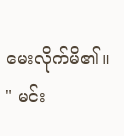မေးလိုက်မိ၏။
" မင်း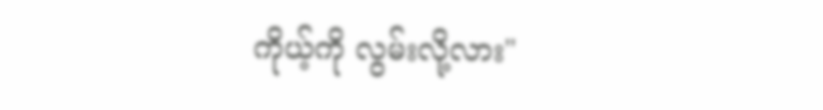ကိုယ့်ကို လွမ်းလို့လား"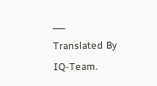___
Translated By IQ-Team.